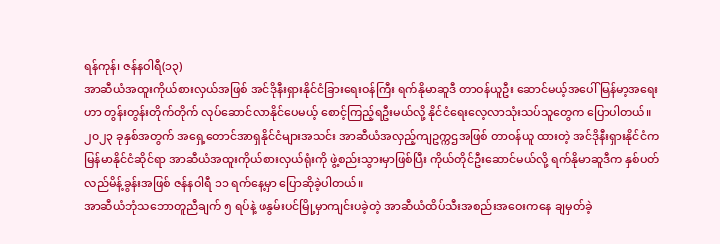ရန်ကုန်၊ ဇန်နဝါရီ(၁၃)
အာဆီယံအထူးကိုယ်စားလှယ်အဖြစ် အင်ဒိုနီးရှားနိုင်ငံခြားရေးဝန်ကြီး ရက်နိုမာဆူဒီ တာဝန်ယူဦး ဆောင်မယ့်အပေါ် မြန်မာ့အရေးဟာ တွန်းတွန်းတိုက်တိုက် လုပ်ဆောင်လာနိုင်ပေမယ့် စောင့်ကြည့်ရဦးမယ်လို့ နိုင်ငံရေးလေ့လာသုံးသပ်သူတွေက ပြောပါတယ်။
၂၀၂၃ ခုနှစ်အတွက် အရှေ့တောင်အာရှနိုင်ငံများအသင်း အာဆီယံအလှည့်ကျဥက္ကဌအဖြစ် တာဝန်ယူ ထားတဲ့ အင်ဒိုနီးရှားနိုင်ငံက မြန်မာနိုင်ငံဆိုင်ရာ အာဆီယံအထူးကိုယ်စားလှယ်ရုံးကို ဖွဲ့စည်းသွားမှာဖြစ်ပြီး ကိုယ်တိုင်ဦးဆောင်မယ်လို့ ရက်နိုမာဆူဒီက နှစ်ပတ်လည်မိန့်ခွန်းအဖြစ် ဇန်နဝါရီ ၁၁ ရက်နေ့မှာ ပြောဆိုခဲ့ပါတယ်။
အာဆီယံဘုံသဘောတူညီချက် ၅ ရပ်နဲ့ ဖနွမ်းပင်မြို့မှာကျင်းပခဲ့တဲ့ အာဆီယံထိပ်သီးအစည်းအဝေးကနေ ချမှတ်ခဲ့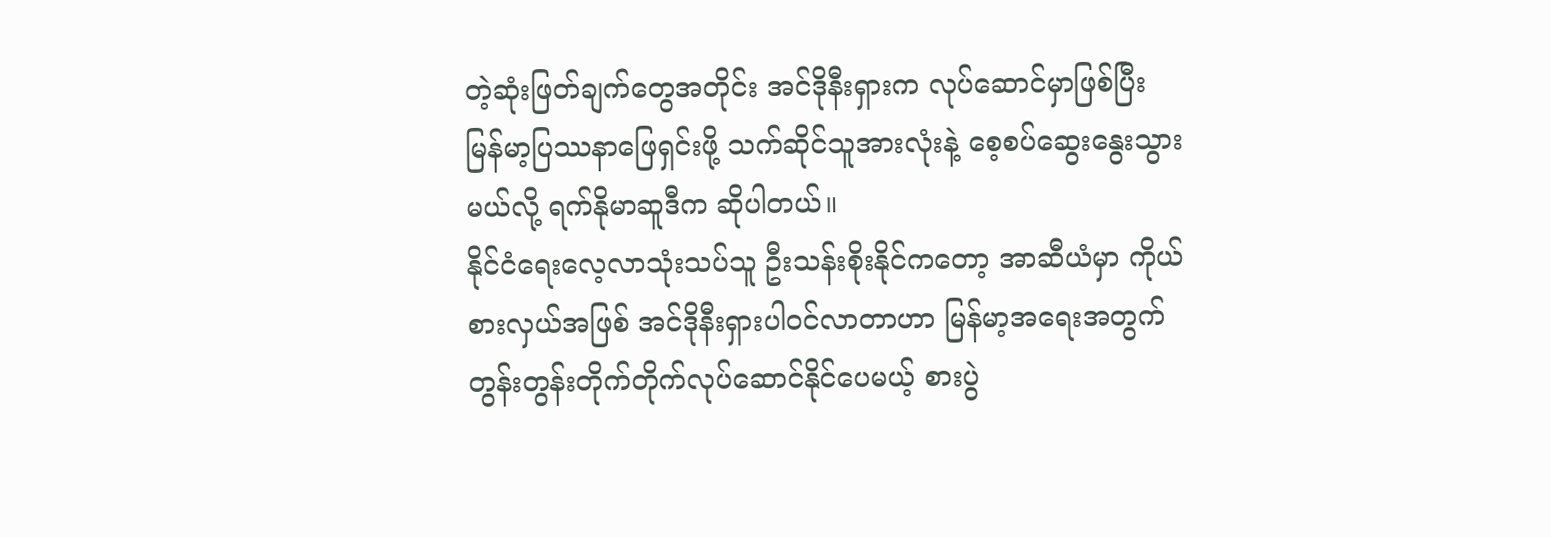တဲ့ဆုံးဖြတ်ချက်တွေအတိုင်း အင်ဒိုနီးရှားက လုပ်ဆောင်မှာဖြစ်ပြီး မြန်မာ့ပြဿနာဖြေရှင်းဖို့ သက်ဆိုင်သူအားလုံးနဲ့ စေ့စပ်ဆွေးနွေးသွားမယ်လို့ ရက်နိုမာဆူဒီက ဆိုပါတယ်။
နိုင်ငံရေးလေ့လာသုံးသပ်သူ ဦးသန်းစိုးနိုင်ကတော့ အာဆီယံမှာ ကိုယ်စားလှယ်အဖြစ် အင်ဒိုနီးရှားပါဝင်လာတာဟာ မြန်မာ့အရေးအတွက် တွန်းတွန်းတိုက်တိုက်လုပ်ဆောင်နိုင်ပေမယ့် စားပွဲ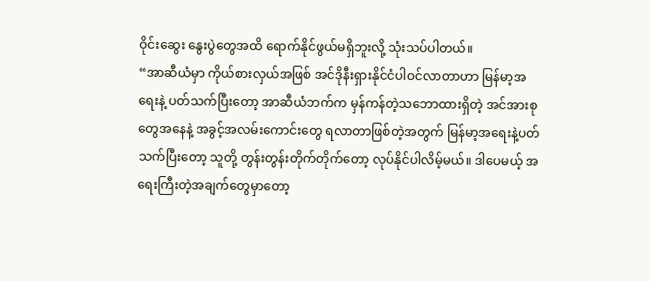ဝိုင်းဆွေး နွေးပွဲတွေအထိ ရောက်နိုင်ဖွယ်မရှိဘူးလို့ သုံးသပ်ပါတယ်။
“အာဆီယံမှာ ကိုယ်စားလှယ်အဖြစ် အင်ဒိုနီးရှားနိုင်ငံပါဝင်လာတာဟာ မြန်မာ့အရေးနဲ့ ပတ်သက်ပြီးတော့ အာဆီယံဘက်က မှန်ကန်တဲ့သဘောထားရှိတဲ့ အင်အားစုတွေအနေနဲ့ အခွင့်အလမ်းကောင်းတွေ ရလာတာဖြစ်တဲ့အတွက် မြန်မာ့အရေးနဲ့ပတ်သက်ပြီးတော့ သူတို့ တွန်းတွန်းတိုက်တိုက်တော့ လုပ်နိုင်ပါလိမ့်မယ်။ ဒါပေမယ့် အရေးကြီးတဲ့အချက်တွေမှာတော့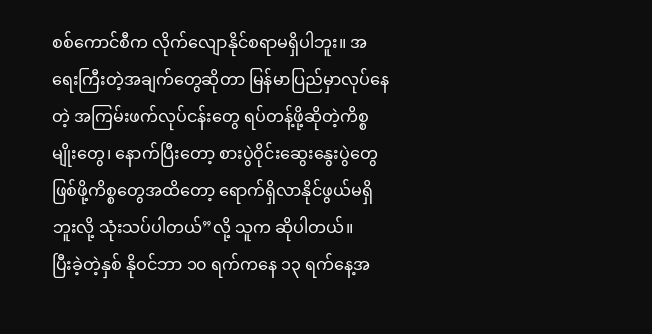စစ်ကောင်စီက လိုက်လျောနိုင်စရာမရှိပါဘူး။ အရေးကြီးတဲ့အချက်တွေဆိုတာ မြန်မာပြည်မှာလုပ်နေတဲ့ အကြမ်းဖက်လုပ်ငန်းတွေ ရပ်တန့်ဖို့ဆိုတဲ့ကိစ္စမျိုးတွေ၊ နောက်ပြီးတော့ စားပွဲဝိုင်းဆွေးနွေးပွဲတွေ ဖြစ်ဖို့ကိစ္စတွေအထိတော့ ရောက်ရှိလာနိုင်ဖွယ်မရှိဘူးလို့ သုံးသပ်ပါတယ်”လို့ သူက ဆိုပါတယ်။
ပြီးခဲ့တဲ့နှစ် နိုဝင်ဘာ ၁၀ ရက်ကနေ ၁၃ ရက်နေ့အ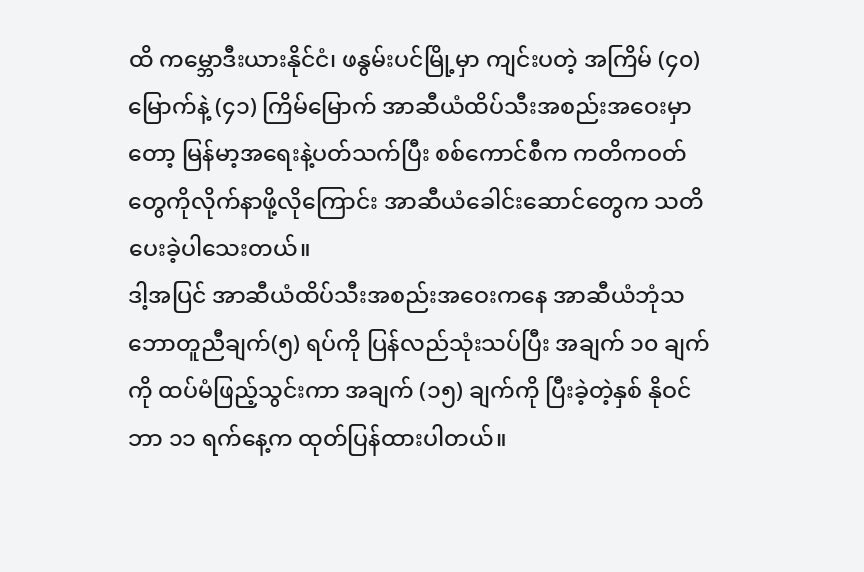ထိ ကမ္ဘောဒီးယားနိုင်ငံ၊ ဖနွမ်းပင်မြို့မှာ ကျင်းပတဲ့ အကြိမ် (၄၀) မြောက်နဲ့ (၄၁) ကြိမ်မြောက် အာဆီယံထိပ်သီးအစည်းအဝေးမှာတော့ မြန်မာ့အရေးနဲ့ပတ်သက်ပြီး စစ်ကောင်စီက ကတိကဝတ်တွေကိုလိုက်နာဖို့လိုကြောင်း အာဆီယံခေါင်းဆောင်တွေက သတိပေးခဲ့ပါသေးတယ်။
ဒါ့အပြင် အာဆီယံထိပ်သီးအစည်းအဝေးကနေ အာဆီယံဘုံသဘောတူညီချက်(၅) ရပ်ကို ပြန်လည်သုံးသပ်ပြီး အချက် ၁၀ ချက်ကို ထပ်မံဖြည့်သွင်းကာ အချက် (၁၅) ချက်ကို ပြီးခဲ့တဲ့နှစ် နိုဝင်ဘာ ၁၁ ရက်နေ့က ထုတ်ပြန်ထားပါတယ်။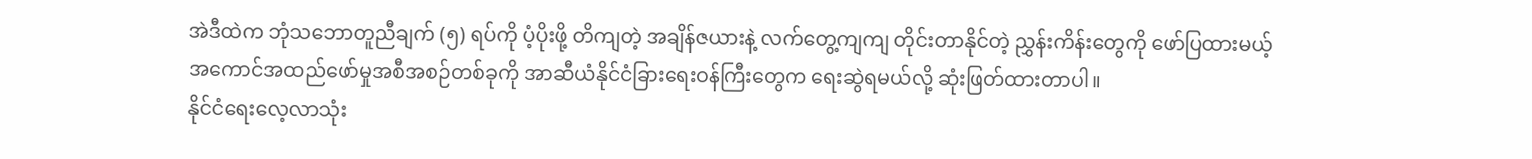အဲဒီထဲက ဘုံသဘောတူညီချက် (၅) ရပ်ကို ပံ့ပိုးဖို့ တိကျတဲ့ အချိန်ဇယားနဲ့ လက်တွေ့ကျကျ တိုင်းတာနိုင်တဲ့ ညွှန်းကိန်းတွေကို ဖော်ပြထားမယ့် အကောင်အထည်ဖော်မှုအစီအစဉ်တစ်ခုကို အာဆီယံနိုင်ငံခြားရေးဝန်ကြီးတွေက ရေးဆွဲရမယ်လို့ ဆုံးဖြတ်ထားတာပါ။
နိုင်ငံရေးလေ့လာသုံး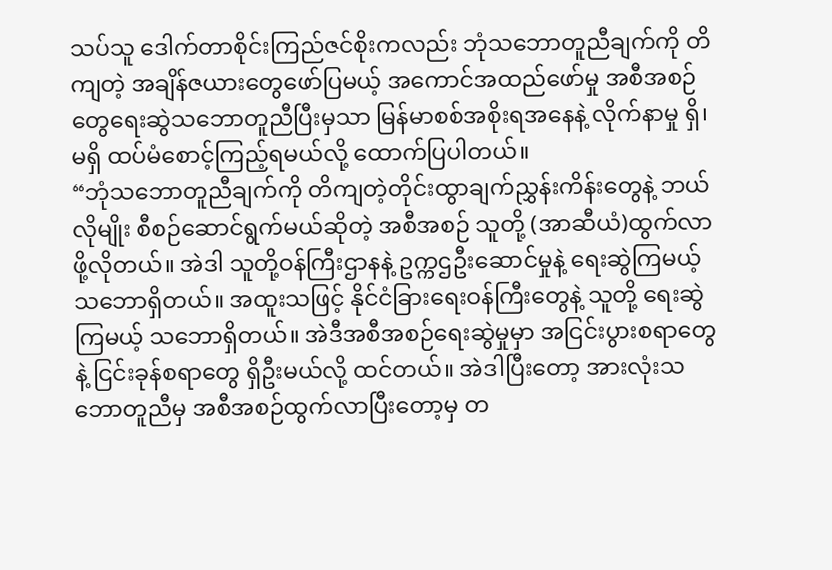သပ်သူ ဒေါက်တာစိုင်းကြည်ဇင်စိုးကလည်း ဘုံသဘောတူညီချက်ကို တိကျတဲ့ အချိန်ဇယားတွေဖော်ပြမယ့် အကောင်အထည်ဖော်မှု အစီအစဉ်တွေရေးဆွဲသဘောတူညီပြီးမှသာ မြန်မာစစ်အစိုးရအနေနဲ့ လိုက်နာမှု ရှိ၊ မရှိ ထပ်မံစောင့်ကြည့်ရမယ်လို့ ထောက်ပြပါတယ်။
“ဘုံသဘောတူညီချက်ကို တိကျတဲ့တိုင်းထွာချက်ညွှန်းကိန်းတွေနဲ့ ဘယ်လိုမျိုး စီစဉ်ဆောင်ရွက်မယ်ဆိုတဲ့ အစီအစဉ် သူတို့ (အာဆီယံ)ထွက်လာဖို့လိုတယ်။ အဲဒါ သူတို့ဝန်ကြီးဌာနနဲ့ ဥက္ကဌဦးဆောင်မှုနဲ့ ရေးဆွဲကြမယ့် သဘောရှိတယ်။ အထူးသဖြင့် နိုင်ငံခြားရေးဝန်ကြီးတွေနဲ့ သူတို့ ရေးဆွဲကြမယ့် သဘောရှိတယ်။ အဲဒီအစီအစဉ်ရေးဆွဲမှုမှာ အငြင်းပွားစရာတွေနဲ့ ငြင်းခုန်စရာတွေ ရှိဦးမယ်လို့ ထင်တယ်။ အဲဒါပြီးတော့ အားလုံးသဘောတူညီမှ အစီအစဉ်ထွက်လာပြီးတော့မှ တ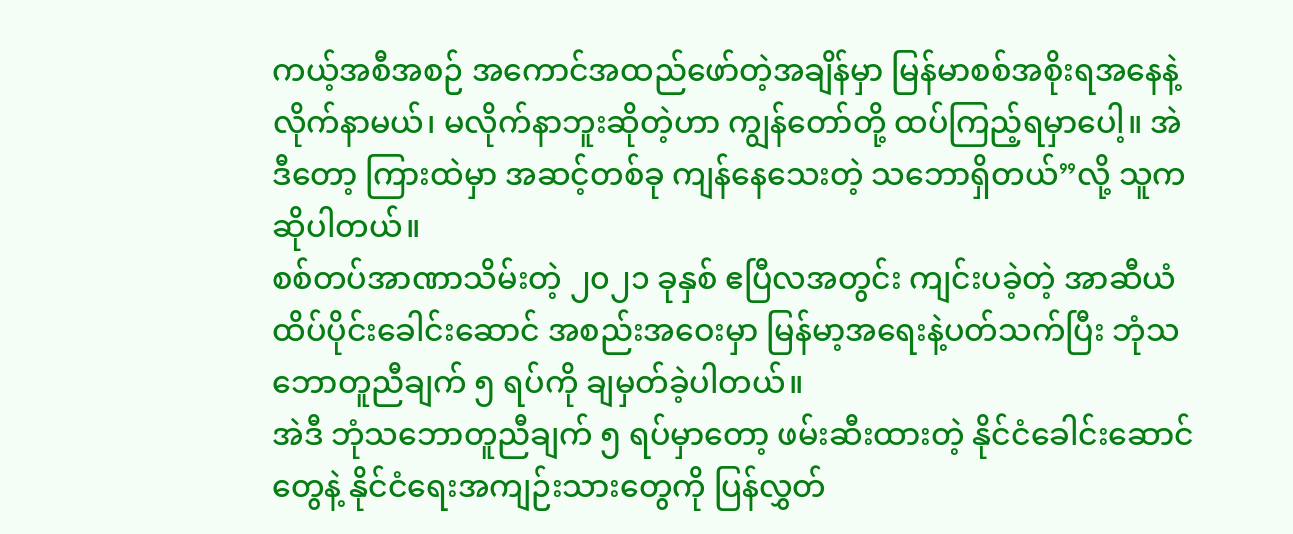ကယ့်အစီအစဉ် အကောင်အထည်ဖော်တဲ့အချိန်မှာ မြန်မာစစ်အစိုးရအနေနဲ့ လိုက်နာမယ်၊ မလိုက်နာဘူးဆိုတဲ့ဟာ ကျွန်တော်တို့ ထပ်ကြည့်ရမှာပေါ့။ အဲဒီတော့ ကြားထဲမှာ အဆင့်တစ်ခု ကျန်နေသေးတဲ့ သဘောရှိတယ်”လို့ သူက ဆိုပါတယ်။
စစ်တပ်အာဏာသိမ်းတဲ့ ၂၀၂၁ ခုနှစ် ဧပြီလအတွင်း ကျင်းပခဲ့တဲ့ အာဆီယံထိပ်ပိုင်းခေါင်းဆောင် အစည်းအဝေးမှာ မြန်မာ့အရေးနဲ့ပတ်သက်ပြီး ဘုံသဘောတူညီချက် ၅ ရပ်ကို ချမှတ်ခဲ့ပါတယ်။
အဲဒီ ဘုံသဘောတူညီချက် ၅ ရပ်မှာတော့ ဖမ်းဆီးထားတဲ့ နိုင်ငံခေါင်းဆောင်တွေနဲ့ နိုင်ငံရေးအကျဉ်းသားတွေကို ပြန်လွှတ်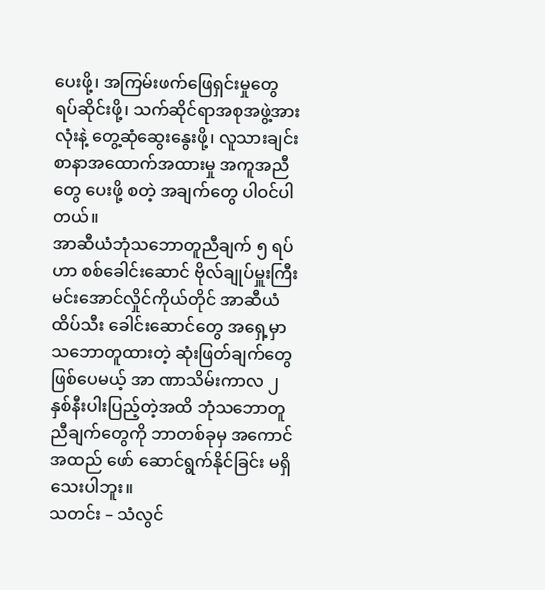ပေးဖို့၊ အကြမ်းဖက်ဖြေရှင်းမှုတွေ ရပ်ဆိုင်းဖို့၊ သက်ဆိုင်ရာအစုအဖွဲ့အားလုံးနဲ့ တွေ့ဆုံဆွေးနွေးဖို့၊ လူသားချင်း စာနာအထောက်အထားမှု အကူအညီတွေ ပေးဖို့ စတဲ့ အချက်တွေ ပါဝင်ပါတယ်။
အာဆီယံဘုံသဘောတူညီချက် ၅ ရပ်ဟာ စစ်ခေါင်းဆောင် ဗိုလ်ချုပ်မှူးကြီး မင်းအောင်လှိုင်ကိုယ်တိုင် အာဆီယံထိပ်သီး ခေါင်းဆောင်တွေ အရှေ့မှာ သဘောတူထားတဲ့ ဆုံးဖြတ်ချက်တွေ ဖြစ်ပေမယ့် အာ ဏာသိမ်းကာလ ၂ နှစ်နီးပါးပြည့်တဲ့အထိ ဘုံသဘောတူညီချက်တွေကို ဘာတစ်ခုမှ အကောင်အထည် ဖော် ဆောင်ရွက်နိုင်ခြင်း မရှိသေးပါဘူး။
သတင်း – သံလွင်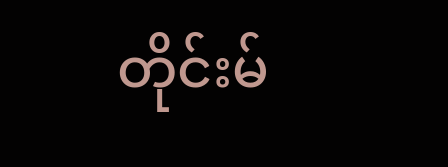တိုင်းမ်